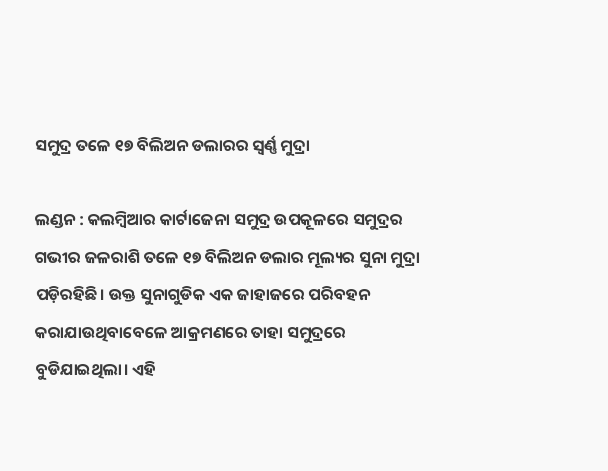ସମୁଦ୍ର ତଳେ ୧୭ ବିଲିଅନ ଡଲାରର ସ୍ବର୍ଣ୍ଣ ମୁଦ୍ରା

ଲଣ୍ଡନ : କଲମ୍ବିଆର କାର୍ଟାଜେନା ସମୁଦ୍ର ଉପକୂଳରେ ସମୁଦ୍ରର ଗଭୀର ଜଳରାଶି ତଳେ ୧୭ ବିଲିଅନ ଡଲାର ମୂଲ୍ୟର ସୁନା ମୁଦ୍ରା ପଡ଼ିରହିଛି। ଉକ୍ତ ସୁନାଗୁଡିକ ଏକ ଜାହାଜରେ ପରିବହନ କରାଯାଉଥିବାବେଳେ ଆକ୍ରମଣରେ ତାହା ସମୁଦ୍ରରେ ବୁଡିଯାଇଥିଲା। ଏହି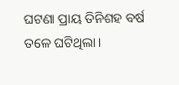ଘଟଣା ପ୍ରାୟ ତିନିଶହ ବର୍ଷ ତଳେ ଘଟିଥିଲା।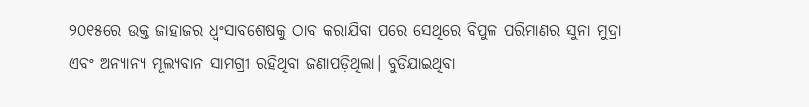୨୦୧୫ରେ ଉକ୍ତ ଜାହାଜର ଧ୍ୱଂସାବଶେଷକୁ ଠାବ କରାଯିବା ପରେ ସେଥିରେ ବିପୁଳ ପରିମାଣର ସୁନା ମୁଦ୍ରା ଏବଂ ଅନ୍ୟାନ୍ୟ ମୂଲ୍ୟବାନ ସାମଗ୍ରୀ ରହିଥିବା ଜଣାପଡ଼ିଥିଲା। ବୁଡିଯାଇଥିବା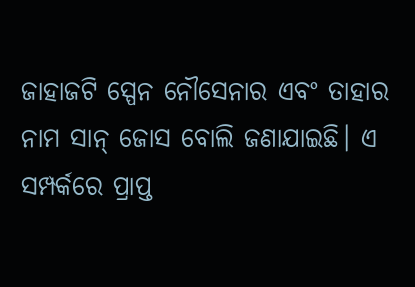ଜାହାଜଟି ସ୍ପେନ ନୌସେନାର ଏବଂ ତାହାର ନାମ ସାନ୍‍ ଜୋସ ବୋଲି ଜଣାଯାଇଛି। ଏ ସମ୍ପର୍କରେ ପ୍ରାପ୍ତ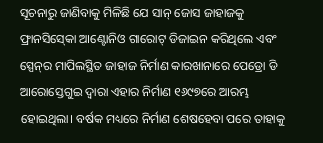ସୂଚନାରୁ ଜାଣିବାକୁ ମିଳିଛି ଯେ ସାନ୍‍ ଜୋସ ଜାହାଜକୁ ଫ୍ରାନସିସ୍‍କୋ ଆଣ୍ଟୋନିଓ ଗାରୋଟ୍‍ ଡିଜାଇନ କରିଥିଲେ ଏବଂ ସ୍ପେନ୍‍ର ମାପିଲସ୍ଥିତ ଜାହାଜ ନିର୍ମାଣ କାରଖାନାରେ ପେଡ୍ରୋ ଡି ଆରୋସ୍ତେଗୁଇ ଦ୍ୱାରା ଏହାର ନିର୍ମାଣ ୧୬୯୭ରେ ଆରମ୍ଭ ହୋଇଥିଲା। ବର୍ଷକ ମଧ୍ୟରେ ନିର୍ମାଣ ଶେଷହେବା ପରେ ତାହାକୁ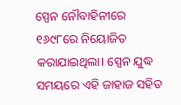ସ୍ପେନ ନୌବାହିନୀରେ ୧୬୯୮ରେ ନିୟୋଜିତ କରାଯାଇଥିଲା। ସ୍ପେନ ଯୁଦ୍ଧ ସମୟରେ ଏହି ଜାହାଜ ସହିତ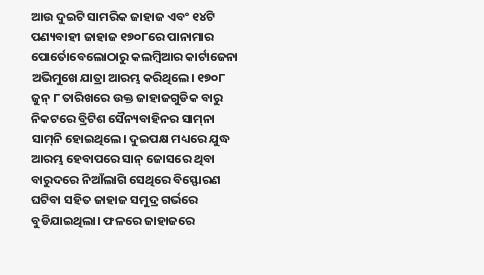ଆଉ ଦୁଇଟି ସାମରିକ ଜାହାଜ ଏବଂ ୧୪ଟି ପଣ୍ୟବାହୀ ଜାହାଜ ୧୭୦୮ରେ ପାନାମାର ପୋର୍ତୋବେଲୋଠାରୁ କଲମ୍ବିଆର କାର୍ଟାଜେନା ଅଭିମୁଖେ ଯାତ୍ରା ଆରମ୍ଭ କରିଥିଲେ। ୧୭୦୮ ଜୁନ୍‍ ୮ ତାରିଖରେ ଉକ୍ତ ଜାହାଜଗୁଡିକ ବାରୁ ନିକଟରେ ବ୍ରିଟିଶ ସୈନ୍ୟବାହିନର ସାମ୍‍ନା ସାମ୍‍ନି ହୋଇଥିଲେ। ଦୁଇପକ୍ଷ ମଧ୍ୟରେ ଯୁଦ୍ଧ ଆରମ୍ଭ ହେବାପରେ ସାନ୍‍ ଜୋସରେ ଥିବା ବାରୁଦରେ ନିଆଁଲାଗି ସେଥିରେ ବିସ୍ଫୋରଣ ଘଟିବା ସହିତ ଜାହାଜ ସମୁଦ୍ର ଗର୍ଭରେ ବୁଡିଯାଇଥିଲା। ଫଳରେ ଜାହାଜରେ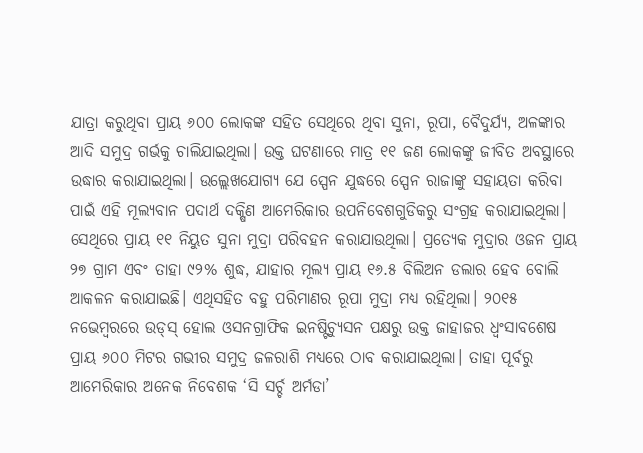ଯାତ୍ରା କରୁଥିବା ପ୍ରାୟ ୬୦୦ ଲୋକଙ୍କ ସହିତ ସେଥିରେ ଥିବା ସୁନା, ରୂପା, ବୈଦୁର୍ଯ୍ୟ, ଅଳଙ୍କାର ଆଦି ସମୁଦ୍ର ଗର୍ଭକୁ ଚାଲିଯାଇଥିଲା। ଉକ୍ତ ଘଟଣାରେ ମାତ୍ର ୧୧ ଜଣ ଲୋକଙ୍କୁ ଜୀବିତ ଅବସ୍ଥାରେ ଉଦ୍ଧାର କରାଯାଇଥିଲା। ଉଲ୍ଲେଖଯୋଗ୍ୟ ଯେ ସ୍ପେନ ଯୁଦ୍ଧରେ ସ୍ପେନ ରାଜାଙ୍କୁ ସହାୟତା କରିବା ପାଇଁ ଏହି ମୂଲ୍ୟବାନ ପଦାର୍ଥ ଦକ୍ଷିଣ ଆମେରିକାର ଉପନିବେଶଗୁଡିକରୁ ସଂଗ୍ରହ କରାଯାଇଥିଲା। ସେଥିରେ ପ୍ରାୟ ୧୧ ନିୟୁତ ସୁନା ମୁଦ୍ରା ପରିବହନ କରାଯାଉଥିଲା। ପ୍ରତ୍ୟେକ ମୁଦ୍ରାର ଓଜନ ପ୍ରାୟ ୨୭ ଗ୍ରାମ ଏବଂ ତାହା ୯୨% ଶୁଦ୍ଧ, ଯାହାର ମୂଲ୍ୟ ପ୍ରାୟ ୧୬.୫ ବିଲିଅନ ଡଲାର ହେବ ବୋଲି ଆକଳନ କରାଯାଇଛି। ଏଥିସହିତ ବହୁ ପରିମାଣର ରୂପା ମୁଦ୍ରା ମଧ୍ୟ ରହିଥିଲା। ୨୦୧୫ ନଭେମ୍ବରରେ ଉଡ୍‍ସ୍‍ ହୋଲ ଓସନଗ୍ରାଫିକ ଇନଷ୍ଟିଚ୍ୟୁସନ ପକ୍ଷରୁ ଉକ୍ତ ଜାହାଜର ଧ୍ୱଂସାବଶେଷ ପ୍ରାୟ ୬୦୦ ମିଟର ଗଭୀର ସମୁଦ୍ର ଜଳରାଶି ମଧ୍ୟରେ ଠାବ କରାଯାଇଥିଲା। ତାହା ପୂର୍ବରୁ ଆମେରିକାର ଅନେକ ନିବେଶକ ‘ସି ସର୍ଚ୍ଚ ଅର୍ମଡା’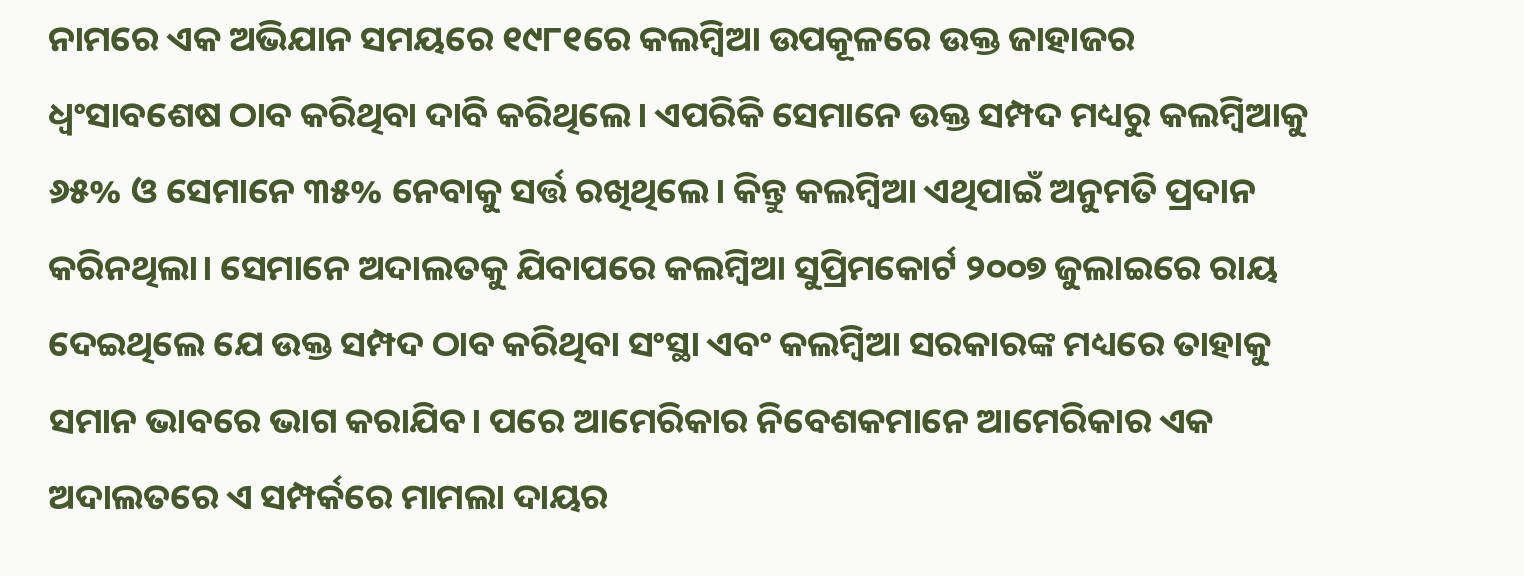ନାମରେ ଏକ ଅଭିଯାନ ସମୟରେ ୧୯୮୧ରେ କଲମ୍ବିଆ ଉପକୂଳରେ ଉକ୍ତ ଜାହାଜର ଧ୍ୱଂସାବଶେଷ ଠାବ କରିଥିବା ଦାବି କରିଥିଲେ। ଏପରିକି ସେମାନେ ଉକ୍ତ ସମ୍ପଦ ମଧ୍ୟରୁ କଲମ୍ବିଆକୁ ୬୫% ଓ ସେମାନେ ୩୫% ନେବାକୁ ସର୍ତ୍ତ ରଖିଥିଲେ। କିନ୍ତୁ କଲମ୍ବିଆ ଏଥିପାଇଁ ଅନୁମତି ପ୍ରଦାନ କରିନଥିଲା। ସେମାନେ ଅଦାଲତକୁ ଯିବାପରେ କଲମ୍ବିଆ ସୁପ୍ରିମକୋର୍ଟ ୨୦୦୭ ଜୁଲାଇରେ ରାୟ ଦେଇଥିଲେ ଯେ ଉକ୍ତ ସମ୍ପଦ ଠାବ କରିଥିବା ସଂସ୍ଥା ଏବଂ କଲମ୍ବିଆ ସରକାରଙ୍କ ମଧ୍ୟରେ ତାହାକୁ ସମାନ ଭାବରେ ଭାଗ କରାଯିବ। ପରେ ଆମେରିକାର ନିବେଶକମାନେ ଆମେରିକାର ଏକ ଅଦାଲତରେ ଏ ସମ୍ପର୍କରେ ମାମଲା ଦାୟର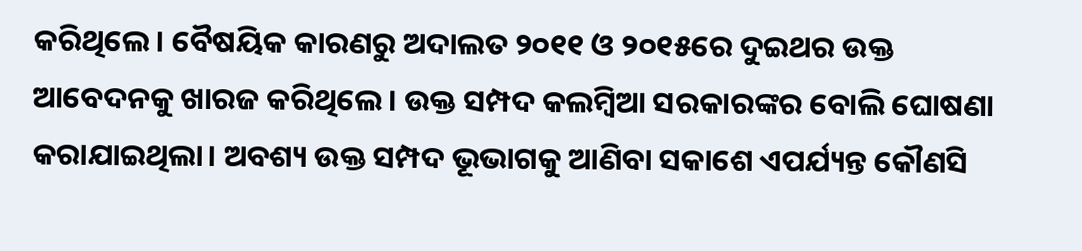କରିଥିଲେ। ବୈଷୟିକ କାରଣରୁ ଅଦାଲତ ୨୦୧୧ ଓ ୨୦୧୫ରେ ଦୁଇଥର ଉକ୍ତ ଆବେଦନକୁ ଖାରଜ କରିଥିଲେ। ଉକ୍ତ ସମ୍ପଦ କଲମ୍ବିଆ ସରକାରଙ୍କର ବୋଲି ଘୋଷଣା କରାଯାଇଥିଲା। ଅବଶ୍ୟ ଉକ୍ତ ସମ୍ପଦ ଭୂଭାଗକୁ ଆଣିବା ସକାଶେ ଏପର୍ଯ୍ୟନ୍ତ କୌଣସି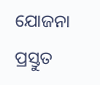ଯୋଜନା ପ୍ରସ୍ତୁତ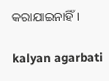କରାଯାଇନାହିଁ।

kalyan agarbati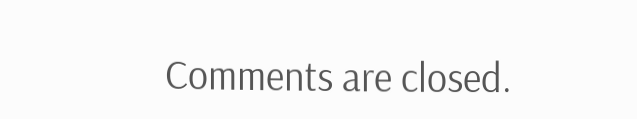Comments are closed.